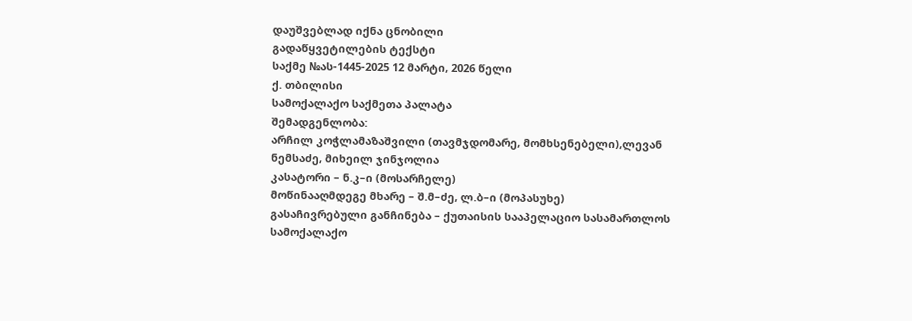დაუშვებლად იქნა ცნობილი
გადაწყვეტილების ტექსტი
საქმე №ას-1445-2025 12 მარტი, 2026 წელი
ქ. თბილისი
სამოქალაქო საქმეთა პალატა
შემადგენლობა:
არჩილ კოჭლამაზაშვილი (თავმჯდომარე, მომხსენებელი),ლევან ნემსაძე, მიხეილ ჯინჯოლია
კასატორი – ნ.კ–ი (მოსარჩელე)
მოწინააღმდეგე მხარე – შ.მ–ძე, ლ.ბ–ი (მოპასუხე)
გასაჩივრებული განჩინება – ქუთაისის სააპელაციო სასამართლოს სამოქალაქო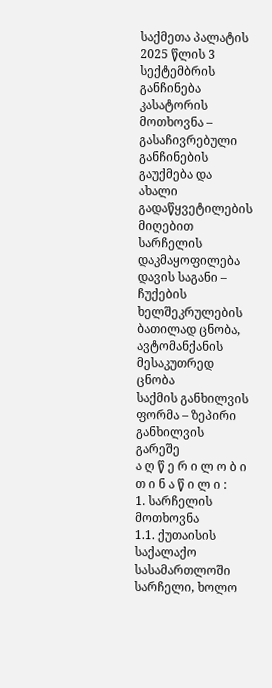საქმეთა პალატის 2025 წლის 3 სექტემბრის განჩინება
კასატორის მოთხოვნა – გასაჩივრებული განჩინების გაუქმება და ახალი გადაწყვეტილების მიღებით სარჩელის დაკმაყოფილება
დავის საგანი – ჩუქების ხელშეკრულების ბათილად ცნობა, ავტომანქანის მესაკუთრედ ცნობა
საქმის განხილვის ფორმა – ზეპირი განხილვის გარეშე
ა ღ წ ე რ ი ლ ო ბ ი თ ი ნ ა წ ი ლ ი :
1. სარჩელის მოთხოვნა
1.1. ქუთაისის საქალაქო სასამართლოში სარჩელი, ხოლო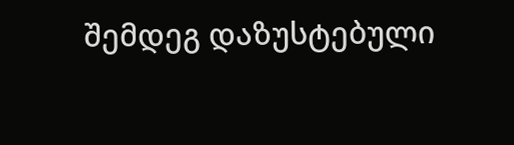შემდეგ დაზუსტებული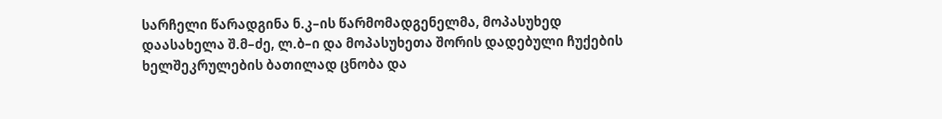სარჩელი წარადგინა ნ.კ–ის წარმომადგენელმა, მოპასუხედ დაასახელა შ.მ–ძე, ლ.ბ–ი და მოპასუხეთა შორის დადებული ჩუქების ხელშეკრულების ბათილად ცნობა და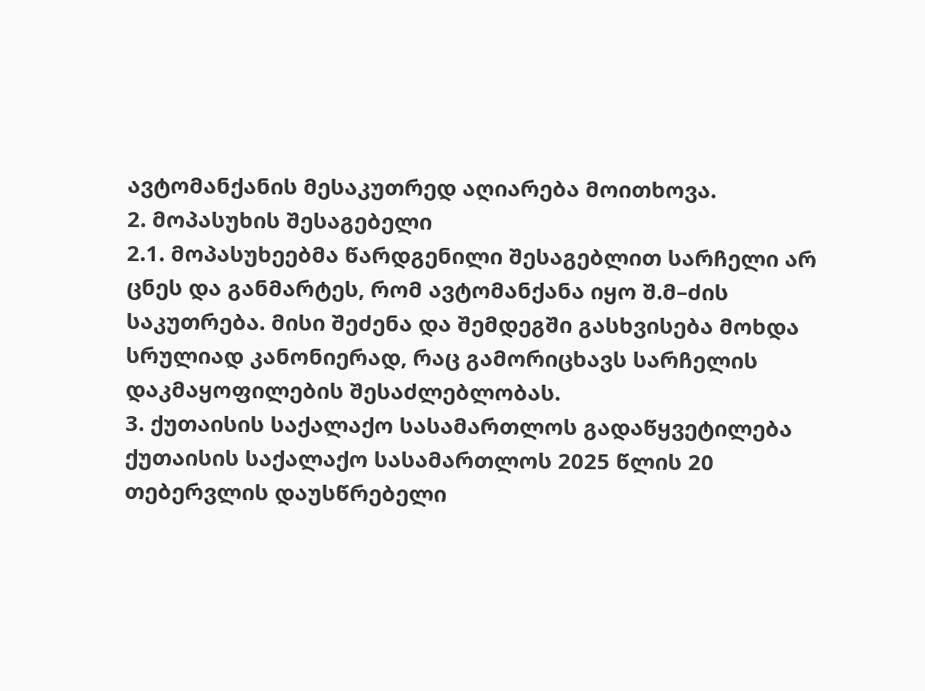ავტომანქანის მესაკუთრედ აღიარება მოითხოვა.
2. მოპასუხის შესაგებელი
2.1. მოპასუხეებმა წარდგენილი შესაგებლით სარჩელი არ ცნეს და განმარტეს, რომ ავტომანქანა იყო შ.მ–ძის საკუთრება. მისი შეძენა და შემდეგში გასხვისება მოხდა სრულიად კანონიერად, რაც გამორიცხავს სარჩელის დაკმაყოფილების შესაძლებლობას.
3. ქუთაისის საქალაქო სასამართლოს გადაწყვეტილება
ქუთაისის საქალაქო სასამართლოს 2025 წლის 20 თებერვლის დაუსწრებელი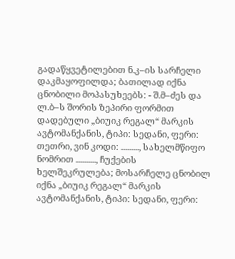გადაწყვეტილებით ნ.კ–ის სარჩელი დაკმაყოფილდა; ბათილად იქნა ცნობილი მოპასუხეებს: - შ.მ–ძეს და ლ.ბ–ს შორის ზეპირი ფორმით დადებული „ბიუიკ რეგალ“ მარკის ავტომანქანის, ტიპი: სედანი, ფერი: თეთრი, ვინ კოდი: ........., სახელმწიფო ნომრით .........., ჩუქების ხელშეკრულება; მოსარჩელე ცნობილ იქნა „ბიუიკ რეგალ“ მარკის ავტომანქანის, ტიპი: სედანი, ფერი: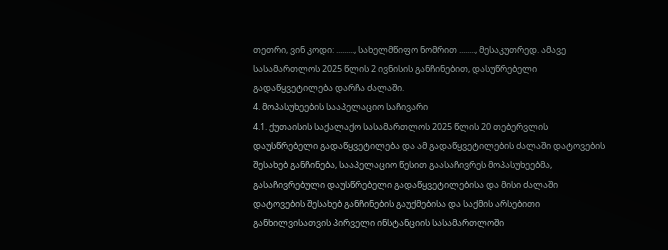თეთრი, ვინ კოდი: ........., სახელმწიფო ნომრით ........, მესაკუთრედ. ამავე სასამართლოს 2025 წლის 2 ივნისის განჩინებით, დასუწრებელი გადაწყვეტილება დარჩა ძალაში.
4. მოპასუხეების სააპელაციო საჩივარი
4.1. ქუთაისის საქალაქო სასამართლოს 2025 წლის 20 თებერვლის დაუსწრებელი გადაწყვეტილება და ამ გადაწყვეტილების ძალაში დატოვების შესახებ განჩინება, სააპელაციო წესით გაასაჩივრეს მოპასუხეებმა, გასაჩივრებული დაუსწრებელი გადაწყვეტილებისა და მისი ძალაში დატოვების შესახებ განჩინების გაუქმებისა და საქმის არსებითი განხილვისათვის პირველი ინსტანციის სასამართლოში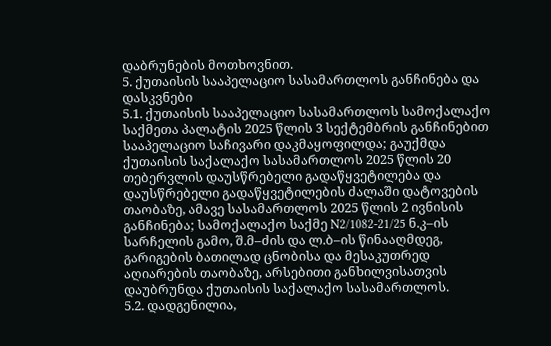დაბრუნების მოთხოვნით.
5. ქუთაისის სააპელაციო სასამართლოს განჩინება და დასკვნები
5.1. ქუთაისის სააპელაციო სასამართლოს სამოქალაქო საქმეთა პალატის 2025 წლის 3 სექტემბრის განჩინებით სააპელაციო საჩივარი დაკმაყოფილდა; გაუქმდა ქუთაისის საქალაქო სასამართლოს 2025 წლის 20 თებერვლის დაუსწრებელი გადაწყვეტილება და დაუსწრებელი გადაწყვეტილების ძალაში დატოვების თაობაზე, ამავე სასამართლოს 2025 წლის 2 ივნისის განჩინება; სამოქალაქო საქმე N2/1082-21/25 ნ.კ–ის სარჩელის გამო, შ.მ–ძის და ლ.ბ–ის წინააღმდეგ, გარიგების ბათილად ცნობისა და მესაკუთრედ აღიარების თაობაზე, არსებითი განხილვისათვის დაუბრუნდა ქუთაისის საქალაქო სასამართლოს.
5.2. დადგენილია,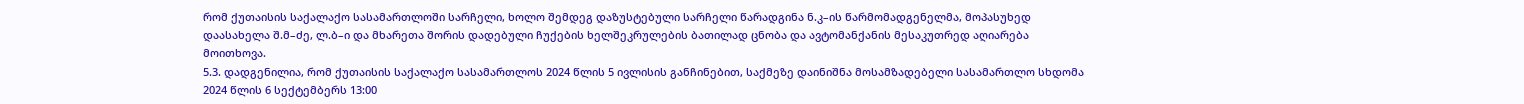რომ ქუთაისის საქალაქო სასამართლოში სარჩელი, ხოლო შემდეგ დაზუსტებული სარჩელი წარადგინა ნ.კ–ის წარმომადგენელმა, მოპასუხედ დაასახელა შ.მ–ძე, ლ.ბ–ი და მხარეთა შორის დადებული ჩუქების ხელშეკრულების ბათილად ცნობა და ავტომანქანის მესაკუთრედ აღიარება მოითხოვა.
5.3. დადგენილია, რომ ქუთაისის საქალაქო სასამართლოს 2024 წლის 5 ივლისის განჩინებით, საქმეზე დაინიშნა მოსამზადებელი სასამართლო სხდომა 2024 წლის 6 სექტემბერს 13:00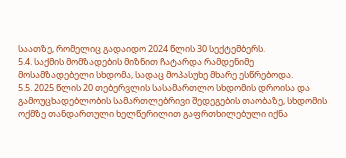საათზე, რომელიც გადაიდო 2024 წლის 30 სექტემბერს.
5.4. საქმის მომზადების მიზნით ჩატარდა რამდენიმე მოსამზადებელი სხდომა, სადაც მოპასუხე მხარე ესწრებოდა.
5.5. 2025 წლის 20 თებერვლის სასამართლო სხდომის დროისა და გამოუცხადებლობის სამართლებრივი შედეგების თაობაზე, სხდომის ოქმზე თანდართული ხელწერილით გაფრთხილებული იქნა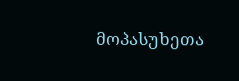მოპასუხეთა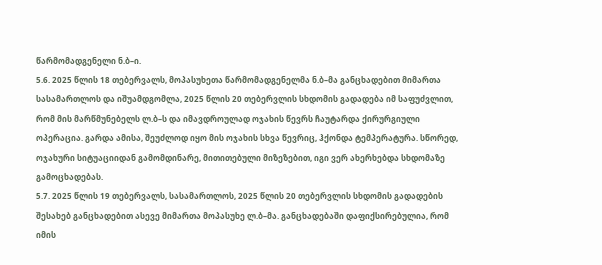წარმომადგენელი ნ.ბ–ი.
5.6. 2025 წლის 18 თებერვალს, მოპასუხეთა წარმომადგენელმა ნ.ბ–მა განცხადებით მიმართა სასამართლოს და იშუამდგომლა, 2025 წლის 20 თებერვლის სხდომის გადადება იმ საფუძვლით, რომ მის მარწმუნებელს ლ.ბ–ს და იმავდროულად ოჯახის წევრს ჩაუტარდა ქირურგიული ოპერაცია. გარდა ამისა, შეუძლოდ იყო მის ოჯახის სხვა წევრიც, ჰქონდა ტემპერატურა. სწორედ, ოჯახური სიტუაციიდან გამომდინარე, მითითებული მიზეზებით, იგი ვერ ახერხებდა სხდომაზე გამოცხადებას.
5.7. 2025 წლის 19 თებერვალს, სასამართლოს, 2025 წლის 20 თებერვლის სხდომის გადადების შესახებ განცხადებით ასევე მიმართა მოპასუხე ლ.ბ–მა. განცხადებაში დაფიქსირებულია, რომ იმის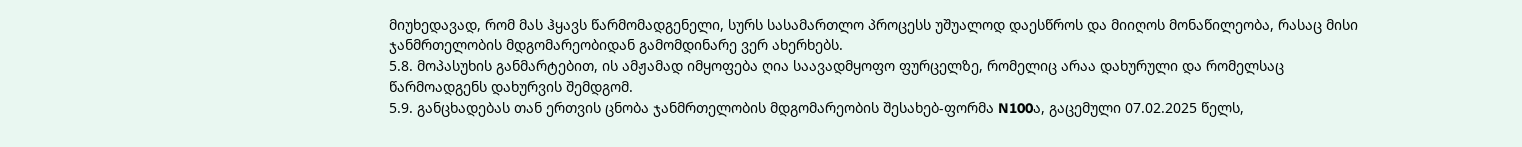მიუხედავად, რომ მას ჰყავს წარმომადგენელი, სურს სასამართლო პროცესს უშუალოდ დაესწროს და მიიღოს მონაწილეობა, რასაც მისი ჯანმრთელობის მდგომარეობიდან გამომდინარე ვერ ახერხებს.
5.8. მოპასუხის განმარტებით, ის ამჟამად იმყოფება ღია საავადმყოფო ფურცელზე, რომელიც არაა დახურული და რომელსაც წარმოადგენს დახურვის შემდგომ.
5.9. განცხადებას თან ერთვის ცნობა ჯანმრთელობის მდგომარეობის შესახებ-ფორმა N100ა, გაცემული 07.02.2025 წელს,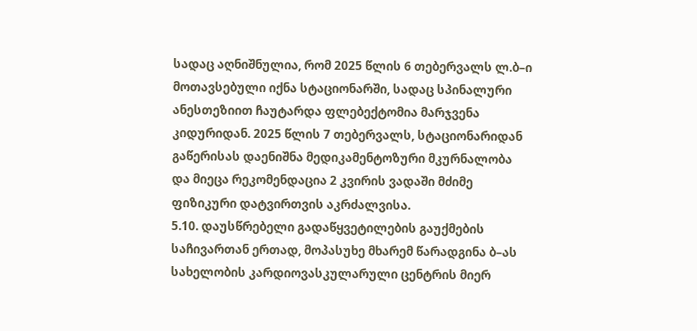სადაც აღნიშნულია, რომ 2025 წლის 6 თებერვალს ლ.ბ–ი მოთავსებული იქნა სტაციონარში, სადაც სპინალური ანესთეზიით ჩაუტარდა ფლებექტომია მარჯვენა კიდურიდან. 2025 წლის 7 თებერვალს, სტაციონარიდან გაწერისას დაენიშნა მედიკამენტოზური მკურნალობა და მიეცა რეკომენდაცია 2 კვირის ვადაში მძიმე ფიზიკური დატვირთვის აკრძალვისა.
5.10. დაუსწრებელი გადაწყვეტილების გაუქმების საჩივართან ერთად, მოპასუხე მხარემ წარადგინა ბ–ას სახელობის კარდიოვასკულარული ცენტრის მიერ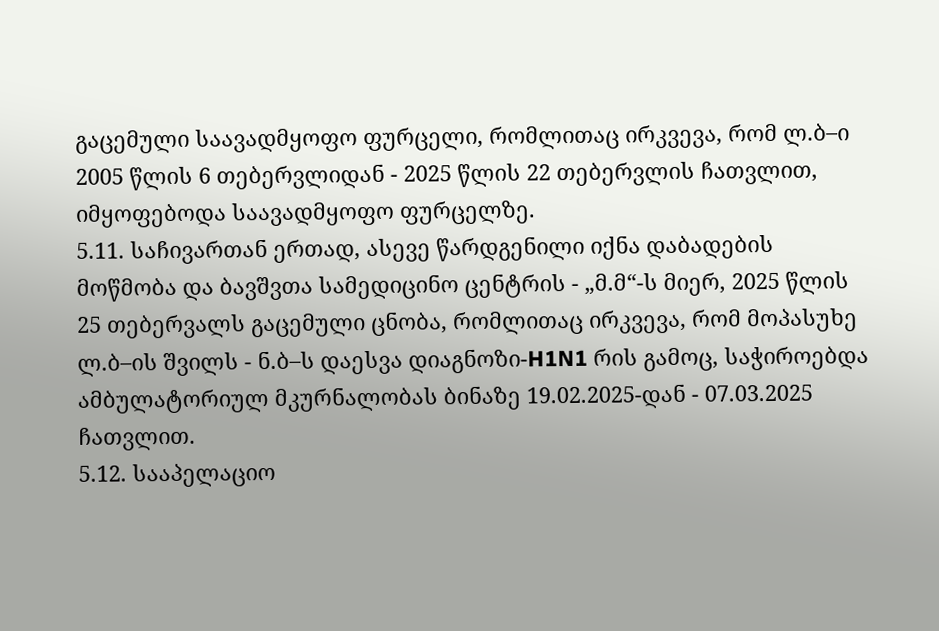გაცემული საავადმყოფო ფურცელი, რომლითაც ირკვევა, რომ ლ.ბ–ი 2005 წლის 6 თებერვლიდან - 2025 წლის 22 თებერვლის ჩათვლით, იმყოფებოდა საავადმყოფო ფურცელზე.
5.11. საჩივართან ერთად, ასევე წარდგენილი იქნა დაბადების მოწმობა და ბავშვთა სამედიცინო ცენტრის - „მ.მ“-ს მიერ, 2025 წლის 25 თებერვალს გაცემული ცნობა, რომლითაც ირკვევა, რომ მოპასუხე ლ.ბ–ის შვილს - ნ.ბ–ს დაესვა დიაგნოზი-H1N1 რის გამოც, საჭიროებდა ამბულატორიულ მკურნალობას ბინაზე 19.02.2025-დან - 07.03.2025 ჩათვლით.
5.12. სააპელაციო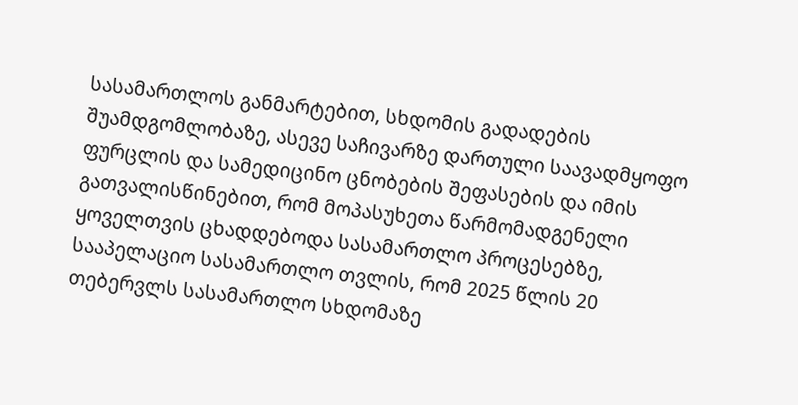სასამართლოს განმარტებით, სხდომის გადადების შუამდგომლობაზე, ასევე საჩივარზე დართული საავადმყოფო ფურცლის და სამედიცინო ცნობების შეფასების და იმის გათვალისწინებით, რომ მოპასუხეთა წარმომადგენელი ყოველთვის ცხადდებოდა სასამართლო პროცესებზე, სააპელაციო სასამართლო თვლის, რომ 2025 წლის 20 თებერვლს სასამართლო სხდომაზე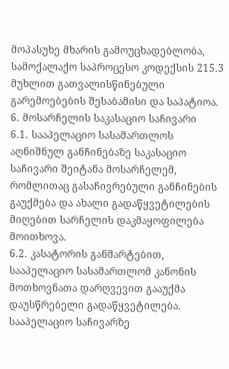მოპასუხე მხარის გამოუცხადებლობა, სამოქალაქო საპროცესო კოდექსის 215.3 მუხლით გათვალისწინებული გარემოებების შესაბამისი და საპატიოა.
6. მოსარჩელის საკასაციო საჩივარი
6.1. სააპელაციო სასამართლოს აღნიშნულ განჩინებაზე საკასაციო საჩივარი შეიტანა მოსარჩელემ, რომლითაც გასაჩივრებული განჩინების გაუქმება და ახალი გადაწყვეტილების მიღებით სარჩელის დაკმაყოფილება მოითხოვა.
6.2. კასატორის განმარტებით, სააპელაციო სასამართლომ კანონის მოთხოვნათა დარღვევით გააუქმა დაუსწრებელი გადაწყვეტილება. სააპელაციო საჩივარზე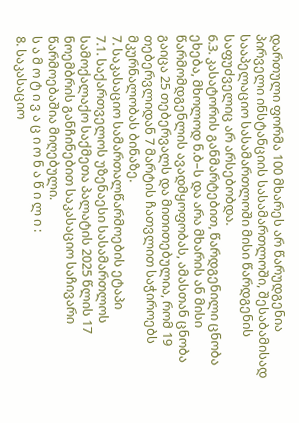დართული ფორმა 100 მხარეს არ წარუდგენია პირველი ინსტანციის სასამართლოში, შესაბამისად სააპელაციო სასამართლოში მისი წარდგენის საფუძველიც არ არსებობდა.
6.3. კასატორის განმარტებით, წარდგენილი ცნობა ეხება, მხოლოდ ნ.ბ–ს და არა მხარის ან მისი წარმომდგენლის ავადმყოფობას, ამასთან ცნობა გაიცა 25 თებერვალს და მითითებულია, რომ 19 თებერვლიდან 7 მარტის ჩათვლით საჭიროებს მკურნალობას ბინაზე.
7. საკასაციო სამართალწარმოების ეტაპი
7.1. საქართველოს უზენაესი სასამართლოს სამოქალაქო საქმეთა პალატის 2025 წლის 17 ნოემბრის განჩინებით საკასაციო საჩივარი წარმოებაშია მიღებული.
ს ა მ ო ტ ი ვ ა ც ი ო ნ ა წ ი ლ ი :
8. საკასაციო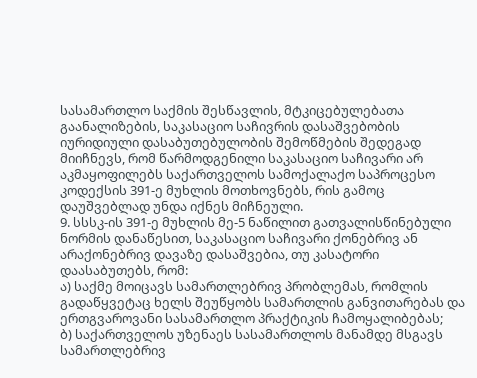სასამართლო საქმის შესწავლის, მტკიცებულებათა გაანალიზების, საკასაციო საჩივრის დასაშვებობის იურიდიული დასაბუთებულობის შემოწმების შედეგად მიიჩნევს, რომ წარმოდგენილი საკასაციო საჩივარი არ აკმაყოფილებს საქართველოს სამოქალაქო საპროცესო კოდექსის 391-ე მუხლის მოთხოვნებს, რის გამოც დაუშვებლად უნდა იქნეს მიჩნეული.
9. სსსკ-ის 391-ე მუხლის მე-5 ნაწილით გათვალისწინებული ნორმის დანაწესით, საკასაციო საჩივარი ქონებრივ ან არაქონებრივ დავაზე დასაშვებია, თუ კასატორი დაასაბუთებს, რომ:
ა) საქმე მოიცავს სამართლებრივ პრობლემას, რომლის გადაწყვეტაც ხელს შეუწყობს სამართლის განვითარებას და ერთგვაროვანი სასამართლო პრაქტიკის ჩამოყალიბებას;
ბ) საქართველოს უზენაეს სასამართლოს მანამდე მსგავს სამართლებრივ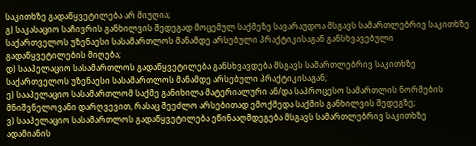საკითხზე გადაწყვეტილება არ მიუღია;
გ) საკასაციო საჩივრის განხილვის შედეგად მოცემულ საქმეზე სავარაუდოა მსგავს სამართლებრივ საკითხზე საქართველოს უზენაესი სასამართლოს მანამდე არსებული პრაქტიკისაგან განსხვავებული გადაწყვეტილების მიღება;
დ) სააპელაციო სასამართლოს გადაწყვეტილება განსხვავდება მსგავს სამართლებრივ საკითხზე საქართველოს უზენაესი სასამართლოს მანამდე არსებული პრაქტიკისაგან;
ე) სააპელაციო სასამართლომ საქმე განიხილა მატერიალური ან/და საპროცესო სამართლის ნორმების მნიშვნელოვანი დარღვევით, რასაც შეეძლო არსებითად ემოქმედა საქმის განხილვის შედეგზე;
ვ) სააპელაციო სასამართლოს გადაწყვეტილება ეწინააღმდეგება მსგავს სამართლებრივ საკითხზე ადამიანის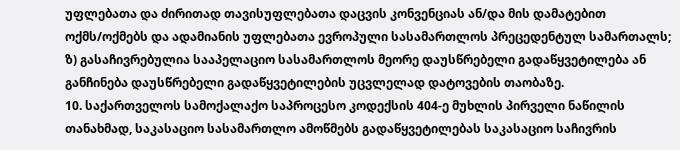უფლებათა და ძირითად თავისუფლებათა დაცვის კონვენციას ან/და მის დამატებით ოქმს/ოქმებს და ადამიანის უფლებათა ევროპული სასამართლოს პრეცედენტულ სამართალს;
ზ) გასაჩივრებულია სააპელაციო სასამართლოს მეორე დაუსწრებელი გადაწყვეტილება ან განჩინება დაუსწრებელი გადაწყვეტილების უცვლელად დატოვების თაობაზე.
10. საქართველოს სამოქალაქო საპროცესო კოდექსის 404-ე მუხლის პირველი ნაწილის თანახმად, საკასაციო სასამართლო ამოწმებს გადაწყვეტილებას საკასაციო საჩივრის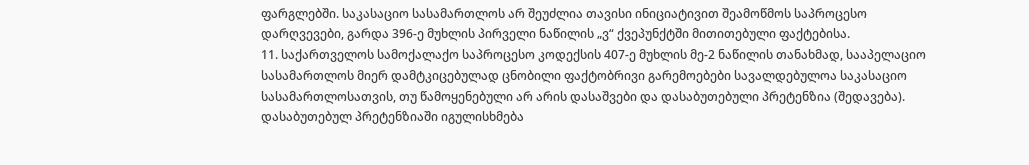ფარგლებში. საკასაციო სასამართლოს არ შეუძლია თავისი ინიციატივით შეამოწმოს საპროცესო დარღვევები, გარდა 396-ე მუხლის პირველი ნაწილის „ვ“ ქვეპუნქტში მითითებული ფაქტებისა.
11. საქართველოს სამოქალაქო საპროცესო კოდექსის 407-ე მუხლის მე-2 ნაწილის თანახმად, სააპელაციო სასამართლოს მიერ დამტკიცებულად ცნობილი ფაქტობრივი გარემოებები სავალდებულოა საკასაციო სასამართლოსათვის, თუ წამოყენებული არ არის დასაშვები და დასაბუთებული პრეტენზია (შედავება). დასაბუთებულ პრეტენზიაში იგულისხმება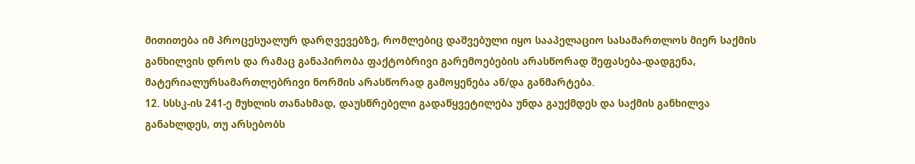მითითება იმ პროცესუალურ დარღვევებზე, რომლებიც დაშვებული იყო სააპელაციო სასამართლოს მიერ საქმის განხილვის დროს და რამაც განაპირობა ფაქტობრივი გარემოებების არასწორად შეფასება-დადგენა, მატერიალურსამართლებრივი ნორმის არასწორად გამოყენება ან/და განმარტება.
12. სსსკ-ის 241-ე მუხლის თანახმად, დაუსწრებელი გადაწყვეტილება უნდა გაუქმდეს და საქმის განხილვა განახლდეს, თუ არსებობს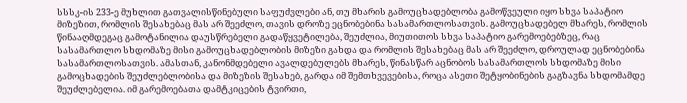სსსკ-ის 233-ე მუხლით გათვალისწინებული საფუძვლები ან, თუ მხარის გამოუცხადებლობა გამოწვეული იყო სხვა საპატიო მიზეზით, რომლის შესახებაც მას არ შეეძლო, თავის დროზე ეცნობებინა სასამართლოსათვის. გამოუცხადებელ მხარეს, რომლის წინააღმდეგაც გამოტანილია დაუსწრებელი გადაწყვეტილება, შეუძლია, მიუთითოს სხვა საპატიო გარემოებებზეც, რაც სასამართლო სხდომაზე მისი გამოუცხადებლობის მიზეზი გახდა და რომლის შესახებაც მას არ შეეძლო, დროულად ეცნობებინა სასამართლოსათვის. ამასთან, კანონმდებელი ავალდებულებს მხარეს, წინასწარ აცნობოს სასამართლოს სხდომაზე მისი გამოცხადების შეუძლებლობისა და მიზეზის შესახებ, გარდა იმ შემთხვევებისა, როცა ასეთი შეტყობინების გაგზავნა სხდომამდე შეუძლებელია. იმ გარემოებათა დამტკიცების ტვირთი,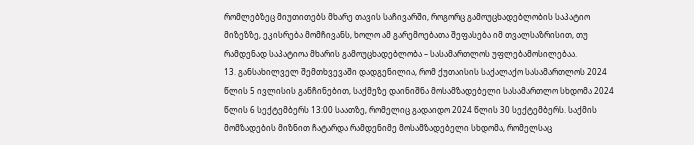რომლებზეც მიუთითებს მხარე თავის საჩივარში, როგორც გამოუცხადებლობის საპატიო მიზეზზე, ეკისრება მომჩივანს, ხოლო ამ გარემოებათა შეფასება იმ თვალსაზრისით, თუ რამდენად საპატიოა მხარის გამოუცხადებლობა – სასამართლოს უფლებამოსილებაა.
13. განსახილველ შემთხვევაში დადგენილია, რომ ქუთაისის საქალაქო სასამართლოს 2024 წლის 5 ივლისის განჩინებით, საქმეზე დაინიშნა მოსამზადებელი სასამართლო სხდომა 2024 წლის 6 სექტემბერს 13:00 საათზე, რომელიც გადაიდო 2024 წლის 30 სექტემბერს. საქმის მომზადების მიზნით ჩატარდა რამდენიმე მოსამზადებელი სხდომა, რომელსაც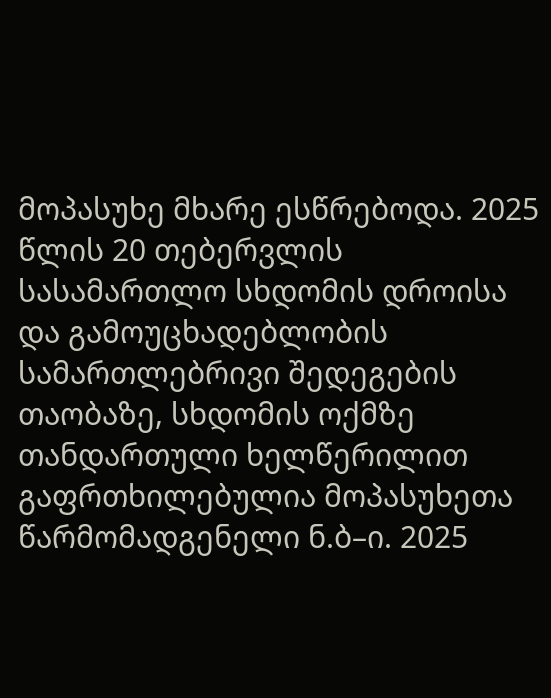მოპასუხე მხარე ესწრებოდა. 2025 წლის 20 თებერვლის სასამართლო სხდომის დროისა და გამოუცხადებლობის სამართლებრივი შედეგების თაობაზე, სხდომის ოქმზე თანდართული ხელწერილით გაფრთხილებულია მოპასუხეთა წარმომადგენელი ნ.ბ–ი. 2025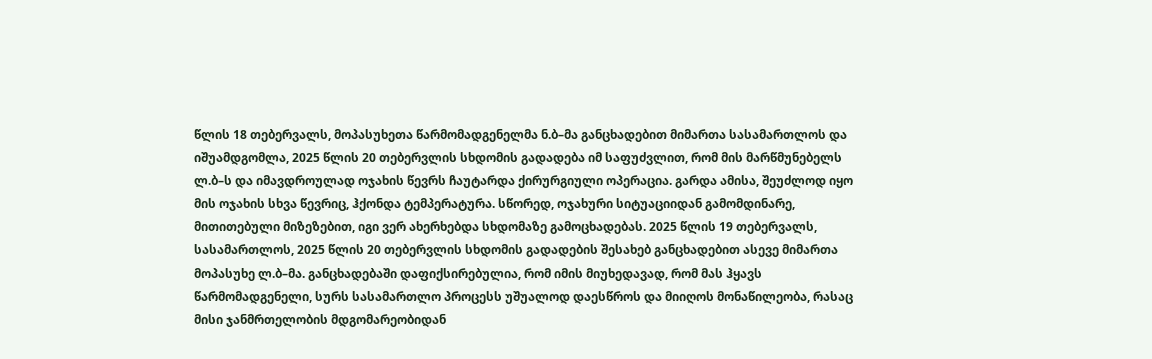წლის 18 თებერვალს, მოპასუხეთა წარმომადგენელმა ნ.ბ–მა განცხადებით მიმართა სასამართლოს და იშუამდგომლა, 2025 წლის 20 თებერვლის სხდომის გადადება იმ საფუძვლით, რომ მის მარწმუნებელს ლ.ბ–ს და იმავდროულად ოჯახის წევრს ჩაუტარდა ქირურგიული ოპერაცია. გარდა ამისა, შეუძლოდ იყო მის ოჯახის სხვა წევრიც, ჰქონდა ტემპერატურა. სწორედ, ოჯახური სიტუაციიდან გამომდინარე, მითითებული მიზეზებით, იგი ვერ ახერხებდა სხდომაზე გამოცხადებას. 2025 წლის 19 თებერვალს, სასამართლოს, 2025 წლის 20 თებერვლის სხდომის გადადების შესახებ განცხადებით ასევე მიმართა მოპასუხე ლ.ბ–მა. განცხადებაში დაფიქსირებულია, რომ იმის მიუხედავად, რომ მას ჰყავს წარმომადგენელი, სურს სასამართლო პროცესს უშუალოდ დაესწროს და მიიღოს მონაწილეობა, რასაც მისი ჯანმრთელობის მდგომარეობიდან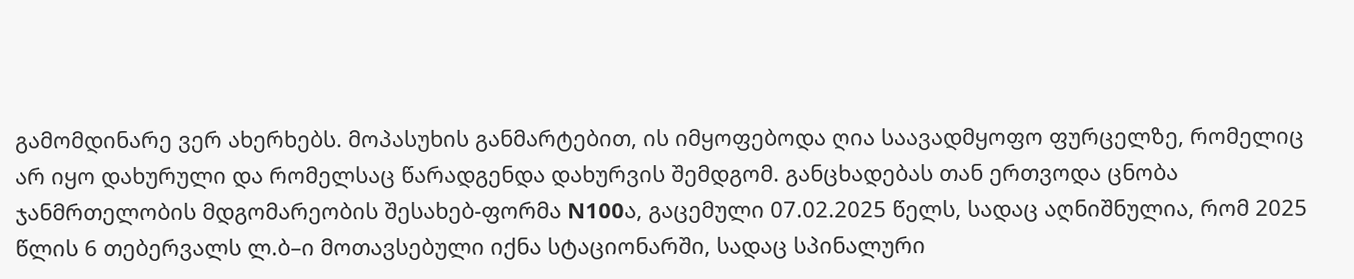გამომდინარე ვერ ახერხებს. მოპასუხის განმარტებით, ის იმყოფებოდა ღია საავადმყოფო ფურცელზე, რომელიც არ იყო დახურული და რომელსაც წარადგენდა დახურვის შემდგომ. განცხადებას თან ერთვოდა ცნობა ჯანმრთელობის მდგომარეობის შესახებ-ფორმა N100ა, გაცემული 07.02.2025 წელს, სადაც აღნიშნულია, რომ 2025 წლის 6 თებერვალს ლ.ბ–ი მოთავსებული იქნა სტაციონარში, სადაც სპინალური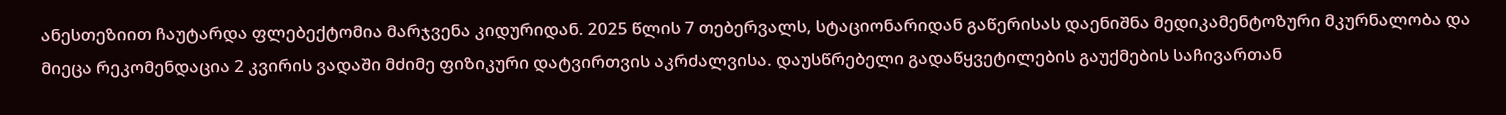ანესთეზიით ჩაუტარდა ფლებექტომია მარჯვენა კიდურიდან. 2025 წლის 7 თებერვალს, სტაციონარიდან გაწერისას დაენიშნა მედიკამენტოზური მკურნალობა და მიეცა რეკომენდაცია 2 კვირის ვადაში მძიმე ფიზიკური დატვირთვის აკრძალვისა. დაუსწრებელი გადაწყვეტილების გაუქმების საჩივართან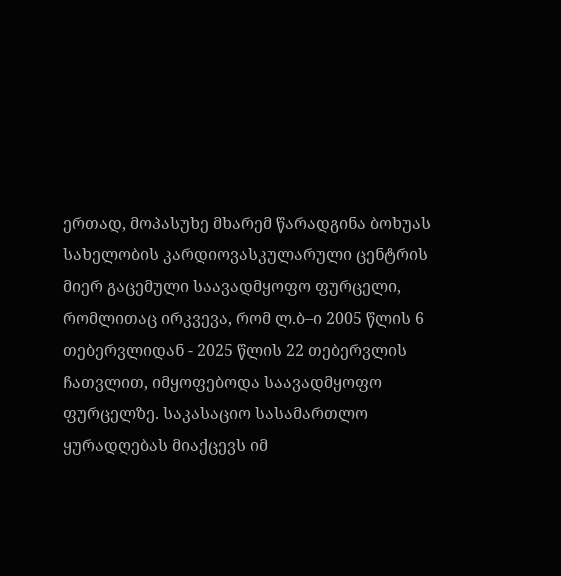ერთად, მოპასუხე მხარემ წარადგინა ბოხუას სახელობის კარდიოვასკულარული ცენტრის მიერ გაცემული საავადმყოფო ფურცელი, რომლითაც ირკვევა, რომ ლ.ბ–ი 2005 წლის 6 თებერვლიდან - 2025 წლის 22 თებერვლის ჩათვლით, იმყოფებოდა საავადმყოფო ფურცელზე. საკასაციო სასამართლო ყურადღებას მიაქცევს იმ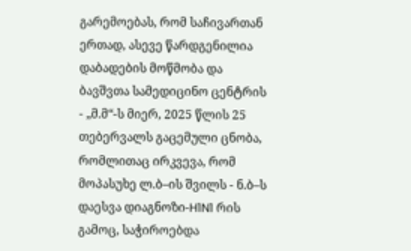გარემოებას, რომ საჩივართან ერთად, ასევე წარდგენილია დაბადების მოწმობა და ბავშვთა სამედიცინო ცენტრის - „მ.მ“-ს მიერ, 2025 წლის 25 თებერვალს გაცემული ცნობა, რომლითაც ირკვევა, რომ მოპასუხე ლ.ბ–ის შვილს - ნ.ბ–ს დაესვა დიაგნოზი-H1N1 რის გამოც, საჭიროებდა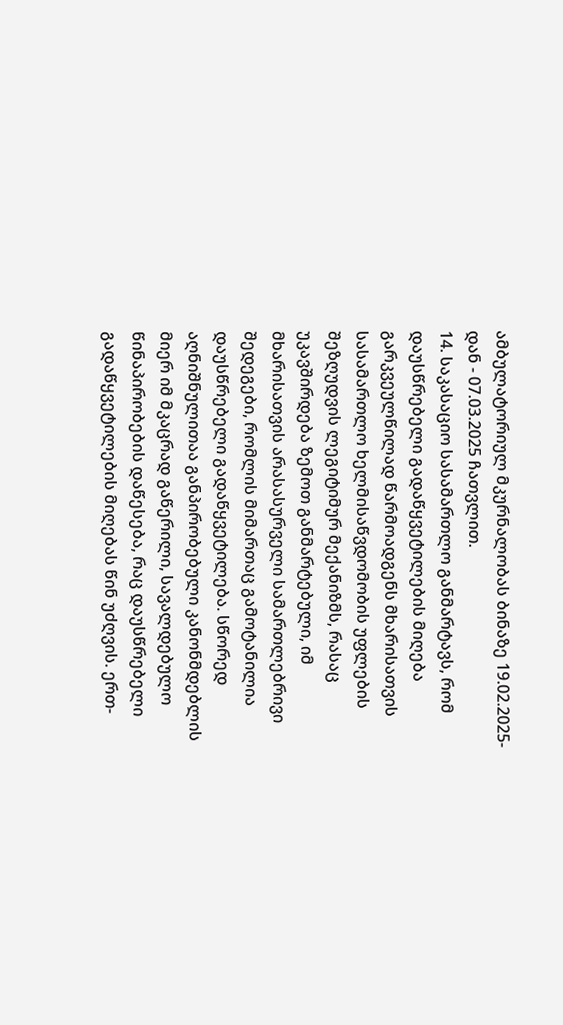ამბულატორიულ მკურნალობას ბინაზე 19.02.2025-დან - 07.03.2025 ჩათვლით.
14. საკასაციო სასამართლო განმარტავს, რომ დაუსწრებელი გადაწყვეტილების მიღება გარკვეულწილად წარმოადგენს მხარისათვის სასამართლო ხელმისაწვდომობის უფლების შეზღუდვის ლეგიტიმურ მექანიზმს, რასაც უკავშირდება ზემოთ განმარტებული, იმ მხარისათვის არასასურველი სამართლებრივი შედეგები, რომლის მიმართაც გამოტანილია დაუსწრებელი გადაწყვეტილება. სწორედ აღნიშნულითაა განპირობებული კანონმდებლის მიერ იმ მკაცრად გაწერილი, სავალდებულო წინაპირობების დაწესება, რაც დაუსწრებელი გადაწყვეტილების მიღებას წინ უძღვის. ერთ-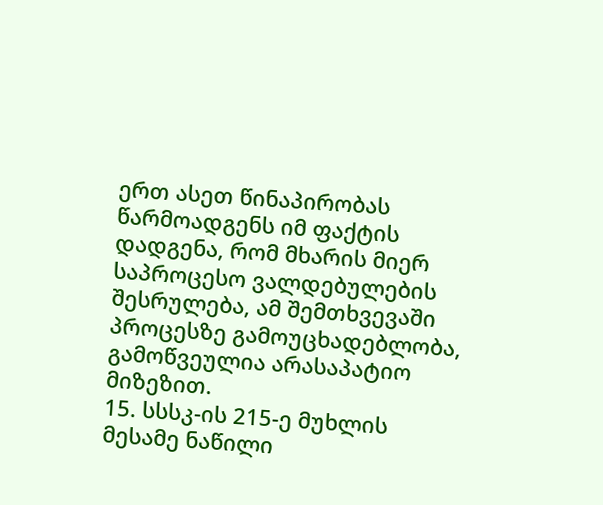ერთ ასეთ წინაპირობას წარმოადგენს იმ ფაქტის დადგენა, რომ მხარის მიერ საპროცესო ვალდებულების შესრულება, ამ შემთხვევაში პროცესზე გამოუცხადებლობა, გამოწვეულია არასაპატიო მიზეზით.
15. სსსკ-ის 215-ე მუხლის მესამე ნაწილი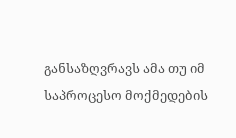განსაზღვრავს ამა თუ იმ საპროცესო მოქმედების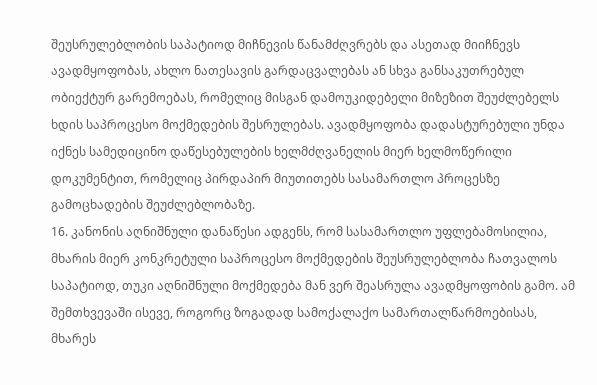შეუსრულებლობის საპატიოდ მიჩნევის წანამძღვრებს და ასეთად მიიჩნევს ავადმყოფობას, ახლო ნათესავის გარდაცვალებას ან სხვა განსაკუთრებულ ობიექტურ გარემოებას, რომელიც მისგან დამოუკიდებელი მიზეზით შეუძლებელს ხდის საპროცესო მოქმედების შესრულებას. ავადმყოფობა დადასტურებული უნდა იქნეს სამედიცინო დაწესებულების ხელმძღვანელის მიერ ხელმოწერილი დოკუმენტით, რომელიც პირდაპირ მიუთითებს სასამართლო პროცესზე გამოცხადების შეუძლებლობაზე.
16. კანონის აღნიშნული დანაწესი ადგენს, რომ სასამართლო უფლებამოსილია, მხარის მიერ კონკრეტული საპროცესო მოქმედების შეუსრულებლობა ჩათვალოს საპატიოდ, თუკი აღნიშნული მოქმედება მან ვერ შეასრულა ავადმყოფობის გამო. ამ შემთხვევაში ისევე, როგორც ზოგადად სამოქალაქო სამართალწარმოებისას, მხარეს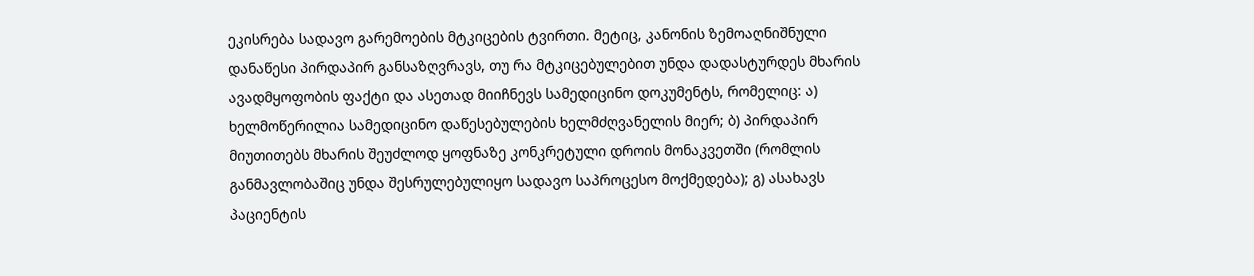ეკისრება სადავო გარემოების მტკიცების ტვირთი. მეტიც, კანონის ზემოაღნიშნული დანაწესი პირდაპირ განსაზღვრავს, თუ რა მტკიცებულებით უნდა დადასტურდეს მხარის ავადმყოფობის ფაქტი და ასეთად მიიჩნევს სამედიცინო დოკუმენტს, რომელიც: ა) ხელმოწერილია სამედიცინო დაწესებულების ხელმძღვანელის მიერ; ბ) პირდაპირ მიუთითებს მხარის შეუძლოდ ყოფნაზე კონკრეტული დროის მონაკვეთში (რომლის განმავლობაშიც უნდა შესრულებულიყო სადავო საპროცესო მოქმედება); გ) ასახავს პაციენტის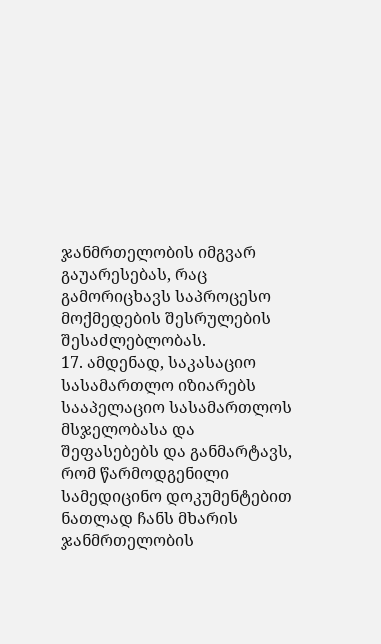ჯანმრთელობის იმგვარ გაუარესებას, რაც გამორიცხავს საპროცესო მოქმედების შესრულების შესაძლებლობას.
17. ამდენად, საკასაციო სასამართლო იზიარებს სააპელაციო სასამართლოს მსჯელობასა და შეფასებებს და განმარტავს, რომ წარმოდგენილი სამედიცინო დოკუმენტებით ნათლად ჩანს მხარის ჯანმრთელობის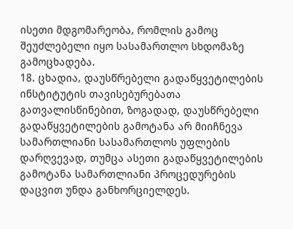ისეთი მდგომარეობა, რომლის გამოც შეუძლებელი იყო სასამართლო სხდომაზე გამოცხადება.
18. ცხადია, დაუსწრებელი გადაწყვეტილების ინსტიტუტის თავისებურებათა გათვალისწინებით, ზოგადად, დაუსწრებელი გადაწყვეტილების გამოტანა არ მიიჩნევა სამართლიანი სასამართლოს უფლების დარღვევად, თუმცა ასეთი გადაწყვეტილების გამოტანა სამართლიანი პროცედურების დაცვით უნდა განხორციელდეს.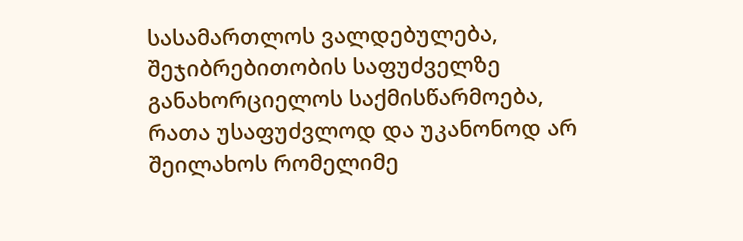სასამართლოს ვალდებულება, შეჯიბრებითობის საფუძველზე განახორციელოს საქმისწარმოება, რათა უსაფუძვლოდ და უკანონოდ არ შეილახოს რომელიმე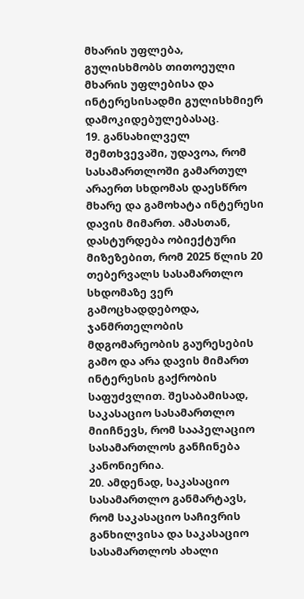მხარის უფლება, გულისხმობს თითოეული მხარის უფლებისა და ინტერესისადმი გულისხმიერ დამოკიდებულებასაც.
19. განსახილველ შემთხვევაში, უდავოა, რომ სასამართლოში გამართულ არაერთ სხდომას დაესწრო მხარე და გამოხატა ინტერესი დავის მიმართ. ამასთან, დასტურდება ობიექტური მიზეზებით, რომ 2025 წლის 20 თებერვალს სასამართლო სხდომაზე ვერ გამოცხადდებოდა, ჯანმრთელობის მდგომარეობის გაურესების გამო და არა დავის მიმართ ინტერესის გაქრობის საფუძვლით. შესაბამისად, საკასაციო სასამართლო მიიჩნევს, რომ სააპელაციო სასამართლოს განჩინება კანონიერია.
20. ამდენად, საკასაციო სასამართლო განმარტავს, რომ საკასაციო საჩივრის განხილვისა და საკასაციო სასამართლოს ახალი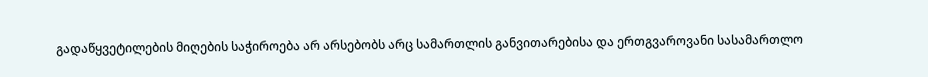გადაწყვეტილების მიღების საჭიროება არ არსებობს არც სამართლის განვითარებისა და ერთგვაროვანი სასამართლო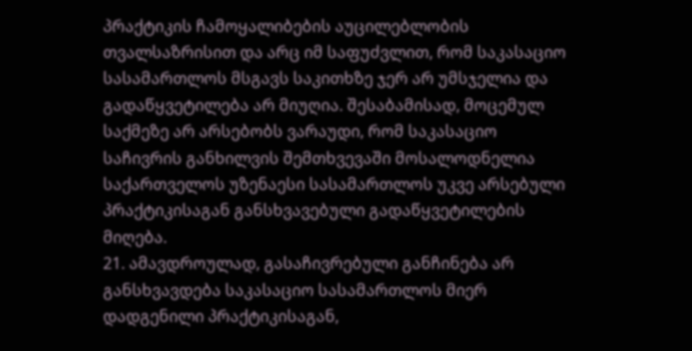პრაქტიკის ჩამოყალიბების აუცილებლობის თვალსაზრისით და არც იმ საფუძვლით, რომ საკასაციო სასამართლოს მსგავს საკითხზე ჯერ არ უმსჯელია და გადაწყვეტილება არ მიუღია. შესაბამისად, მოცემულ საქმეზე არ არსებობს ვარაუდი, რომ საკასაციო საჩივრის განხილვის შემთხვევაში მოსალოდნელია საქართველოს უზენაესი სასამართლოს უკვე არსებული პრაქტიკისაგან განსხვავებული გადაწყვეტილების მიღება.
21. ამავდროულად, გასაჩივრებული განჩინება არ განსხვავდება საკასაციო სასამართლოს მიერ დადგენილი პრაქტიკისაგან,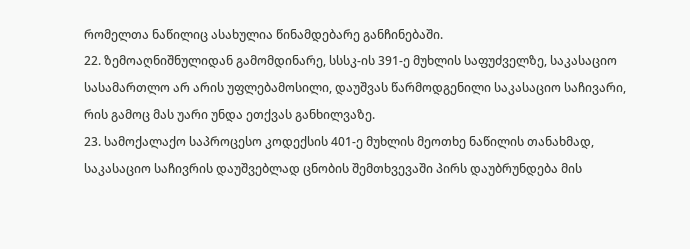რომელთა ნაწილიც ასახულია წინამდებარე განჩინებაში.
22. ზემოაღნიშნულიდან გამომდინარე, სსსკ-ის 391-ე მუხლის საფუძველზე, საკასაციო სასამართლო არ არის უფლებამოსილი, დაუშვას წარმოდგენილი საკასაციო საჩივარი, რის გამოც მას უარი უნდა ეთქვას განხილვაზე.
23. სამოქალაქო საპროცესო კოდექსის 401-ე მუხლის მეოთხე ნაწილის თანახმად, საკასაციო საჩივრის დაუშვებლად ცნობის შემთხვევაში პირს დაუბრუნდება მის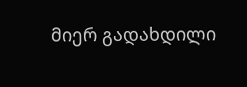მიერ გადახდილი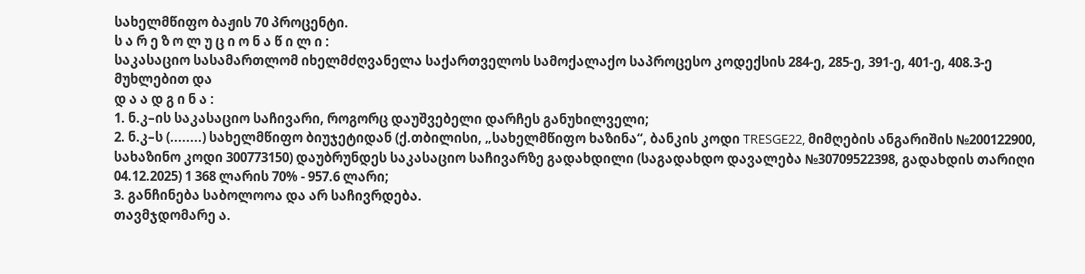სახელმწიფო ბაჟის 70 პროცენტი.
ს ა რ ე ზ ო ლ უ ც ი ო ნ ა წ ი ლ ი :
საკასაციო სასამართლომ იხელმძღვანელა საქართველოს სამოქალაქო საპროცესო კოდექსის 284-ე, 285-ე, 391-ე, 401-ე, 408.3-ე მუხლებით და
დ ა ა დ გ ი ნ ა :
1. ნ.კ–ის საკასაციო საჩივარი, როგორც დაუშვებელი დარჩეს განუხილველი;
2. ნ.კ–ს (........) სახელმწიფო ბიუჯეტიდან (ქ.თბილისი, „სახელმწიფო ხაზინა“, ბანკის კოდი TRESGE22, მიმღების ანგარიშის №200122900, სახაზინო კოდი 300773150) დაუბრუნდეს საკასაციო საჩივარზე გადახდილი (საგადახდო დავალება №30709522398, გადახდის თარიღი 04.12.2025) 1 368 ლარის 70% - 957.6 ლარი;
3. განჩინება საბოლოოა და არ საჩივრდება.
თავმჯდომარე ა.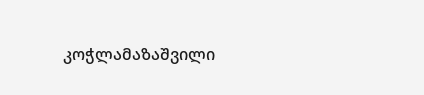კოჭლამაზაშვილი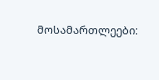მოსამართლეები: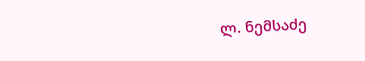ლ. ნემსაძე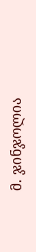მ. ჯინჯოლია